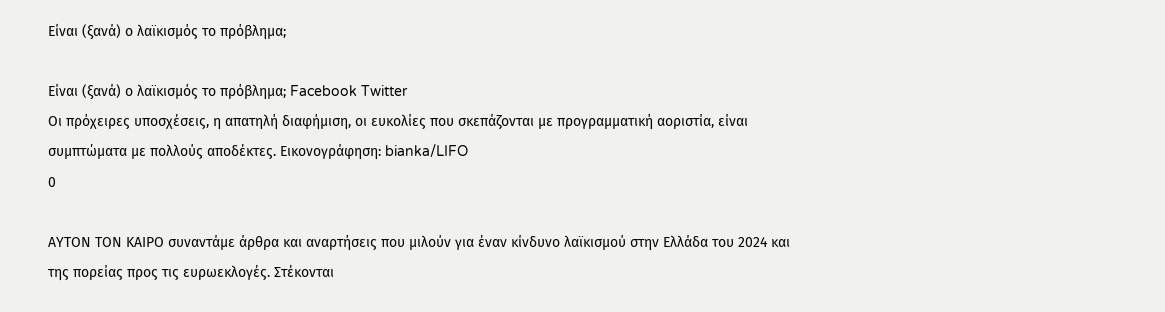Είναι (ξανά) ο λαϊκισμός το πρόβλημα;

Είναι (ξανά) ο λαϊκισμός το πρόβλημα; Facebook Twitter
Οι πρόχειρες υποσχέσεις, η απατηλή διαφήμιση, οι ευκολίες που σκεπάζονται με προγραμματική αοριστία, είναι συμπτώματα με πολλούς αποδέκτες. Εικονογράφηση: bianka/LIFO
0

ΑΥΤΟΝ ΤΟΝ ΚΑΙΡΟ συναντάμε άρθρα και αναρτήσεις που μιλούν για έναν κίνδυνο λαϊκισμού στην Ελλάδα του 2024 και της πορείας προς τις ευρωεκλογές. Στέκονται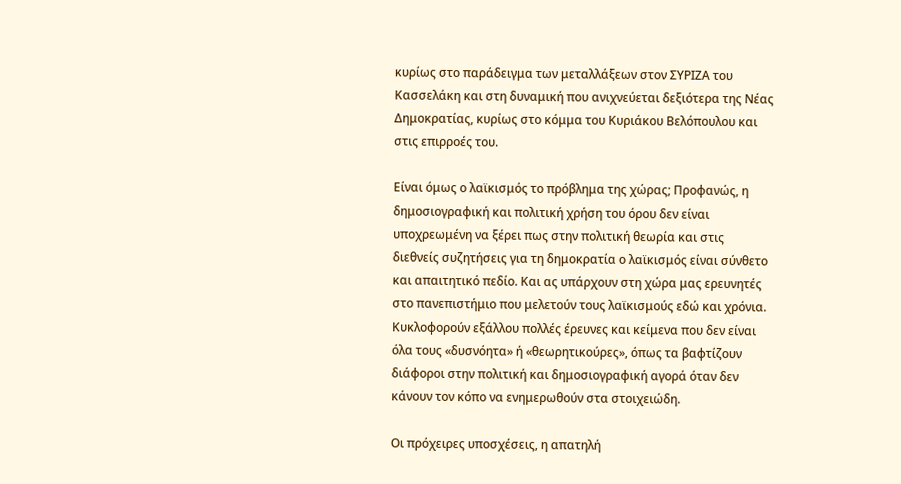κυρίως στο παράδειγμα των μεταλλάξεων στον ΣΥΡΙΖΑ του Κασσελάκη και στη δυναμική που ανιχνεύεται δεξιότερα της Νέας Δημοκρατίας, κυρίως στο κόμμα του Κυριάκου Βελόπουλου και στις επιρροές του.

Είναι όμως ο λαϊκισμός το πρόβλημα της χώρας; Προφανώς, η δημοσιογραφική και πολιτική χρήση του όρου δεν είναι υποχρεωμένη να ξέρει πως στην πολιτική θεωρία και στις διεθνείς συζητήσεις για τη δημοκρατία ο λαϊκισμός είναι σύνθετο και απαιτητικό πεδίο. Και ας υπάρχουν στη χώρα μας ερευνητές στο πανεπιστήμιο που μελετούν τους λαϊκισμούς εδώ και χρόνια. Κυκλοφορούν εξάλλου πολλές έρευνες και κείμενα που δεν είναι όλα τους «δυσνόητα» ή «θεωρητικούρες», όπως τα βαφτίζουν διάφοροι στην πολιτική και δημοσιογραφική αγορά όταν δεν κάνουν τον κόπο να ενημερωθούν στα στοιχειώδη.

Οι πρόχειρες υποσχέσεις, η απατηλή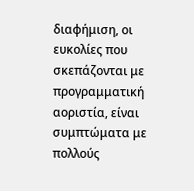διαφήμιση, οι ευκολίες που σκεπάζονται με προγραμματική αοριστία, είναι συμπτώματα με πολλούς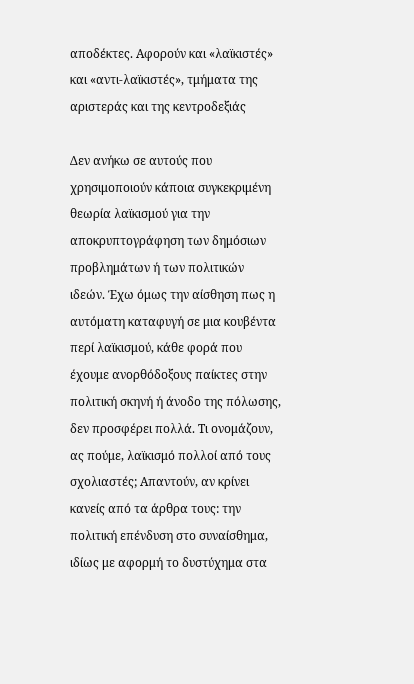αποδέκτες. Αφορούν και «λαϊκιστές» και «αντι-λαϊκιστές», τμήματα της αριστεράς και της κεντροδεξιάς

Δεν ανήκω σε αυτούς που χρησιμοποιούν κάποια συγκεκριμένη θεωρία λαϊκισμού για την αποκρυπτογράφηση των δημόσιων προβλημάτων ή των πολιτικών ιδεών. Έχω όμως την αίσθηση πως η αυτόματη καταφυγή σε μια κουβέντα περί λαϊκισμού, κάθε φορά που έχουμε ανορθόδοξους παίκτες στην πολιτική σκηνή ή άνοδο της πόλωσης, δεν προσφέρει πολλά. Τι ονομάζουν, ας πούμε, λαϊκισμό πολλοί από τους σχολιαστές; Απαντούν, αν κρίνει κανείς από τα άρθρα τους: την πολιτική επένδυση στο συναίσθημα, ιδίως με αφορμή το δυστύχημα στα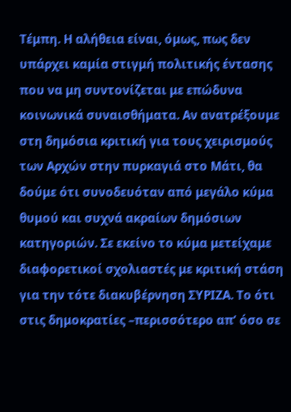Τέμπη. Η αλήθεια είναι, όμως, πως δεν υπάρχει καμία στιγμή πολιτικής έντασης που να μη συντονίζεται με επώδυνα κοινωνικά συναισθήματα. Αν ανατρέξουμε στη δημόσια κριτική για τους χειρισμούς των Αρχών στην πυρκαγιά στο Μάτι, θα δούμε ότι συνοδευόταν από μεγάλο κύμα θυμού και συχνά ακραίων δημόσιων κατηγοριών. Σε εκείνο το κύμα μετείχαμε διαφορετικοί σχολιαστές με κριτική στάση για την τότε διακυβέρνηση ΣΥΡΙΖΑ. Το ότι στις δημοκρατίες –περισσότερο απ’ όσο σε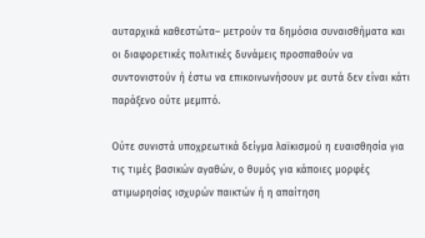αυταρχικά καθεστώτα– μετρούν τα δημόσια συναισθήματα και οι διαφορετικές πολιτικές δυνάμεις προσπαθούν να συντονιστούν ή έστω να επικοινωνήσουν με αυτά δεν είναι κάτι παράξενο ούτε μεμπτό.

Ούτε συνιστά υποχρεωτικά δείγμα λαϊκισμού η ευαισθησία για τις τιμές βασικών αγαθών, ο θυμός για κάποιες μορφές ατιμωρησίας ισχυρών παικτών ή η απαίτηση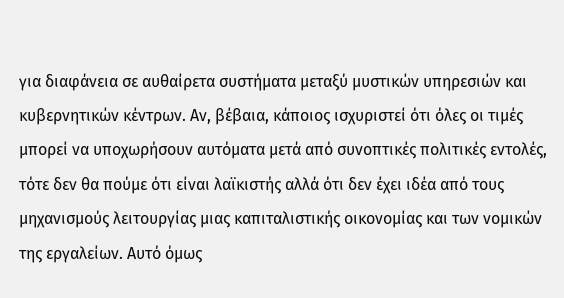για διαφάνεια σε αυθαίρετα συστήματα μεταξύ μυστικών υπηρεσιών και κυβερνητικών κέντρων. Αν, βέβαια, κάποιος ισχυριστεί ότι όλες οι τιμές μπορεί να υποχωρήσουν αυτόματα μετά από συνοπτικές πολιτικές εντολές, τότε δεν θα πούμε ότι είναι λαϊκιστής αλλά ότι δεν έχει ιδέα από τους μηχανισμούς λειτουργίας μιας καπιταλιστικής οικονομίας και των νομικών της εργαλείων. Αυτό όμως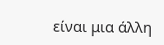είναι μια άλλη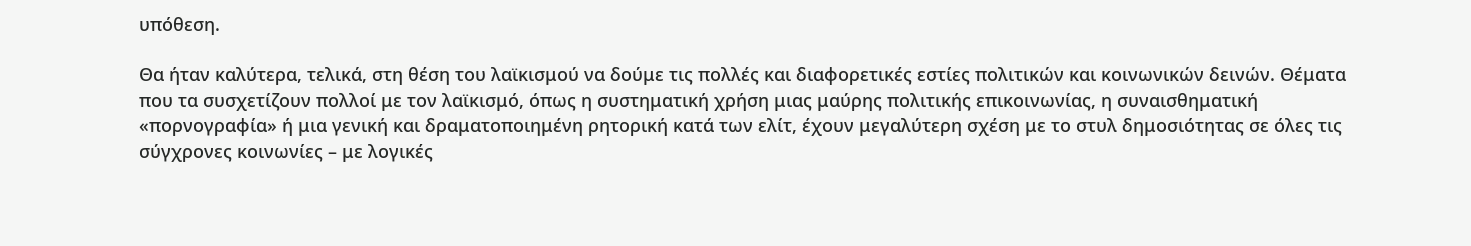υπόθεση.

Θα ήταν καλύτερα, τελικά, στη θέση του λαϊκισμού να δούμε τις πολλές και διαφορετικές εστίες πολιτικών και κοινωνικών δεινών. Θέματα που τα συσχετίζουν πολλοί με τον λαϊκισμό, όπως η συστηματική χρήση μιας μαύρης πολιτικής επικοινωνίας, η συναισθηματική «πορνογραφία» ή μια γενική και δραματοποιημένη ρητορική κατά των ελίτ, έχουν μεγαλύτερη σχέση με το στυλ δημοσιότητας σε όλες τις σύγχρονες κοινωνίες – με λογικές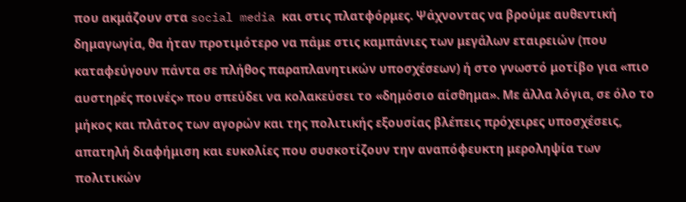που ακμάζουν στα social media και στις πλατφόρμες. Ψάχνοντας να βρούμε αυθεντική δημαγωγία, θα ήταν προτιμότερο να πάμε στις καμπάνιες των μεγάλων εταιρειών (που καταφεύγουν πάντα σε πλήθος παραπλανητικών υποσχέσεων) ή στο γνωστό μοτίβο για «πιο αυστηρές ποινές» που σπεύδει να κολακεύσει το «δημόσιο αίσθημα». Με άλλα λόγια, σε όλο το μήκος και πλάτος των αγορών και της πολιτικής εξουσίας βλέπεις πρόχειρες υποσχέσεις, απατηλή διαφήμιση και ευκολίες που συσκοτίζουν την αναπόφευκτη μεροληψία των πολιτικών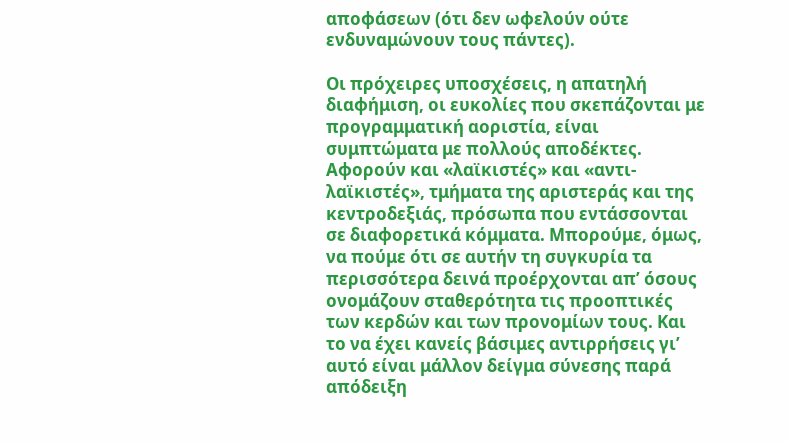αποφάσεων (ότι δεν ωφελούν ούτε ενδυναμώνουν τους πάντες).

Οι πρόχειρες υποσχέσεις, η απατηλή διαφήμιση, οι ευκολίες που σκεπάζονται με προγραμματική αοριστία, είναι συμπτώματα με πολλούς αποδέκτες. Αφορούν και «λαϊκιστές» και «αντι-λαϊκιστές», τμήματα της αριστεράς και της κεντροδεξιάς, πρόσωπα που εντάσσονται σε διαφορετικά κόμματα. Μπορούμε, όμως, να πούμε ότι σε αυτήν τη συγκυρία τα περισσότερα δεινά προέρχονται απ’ όσους ονομάζουν σταθερότητα τις προοπτικές των κερδών και των προνομίων τους. Και το να έχει κανείς βάσιμες αντιρρήσεις γι’ αυτό είναι μάλλον δείγμα σύνεσης παρά απόδειξη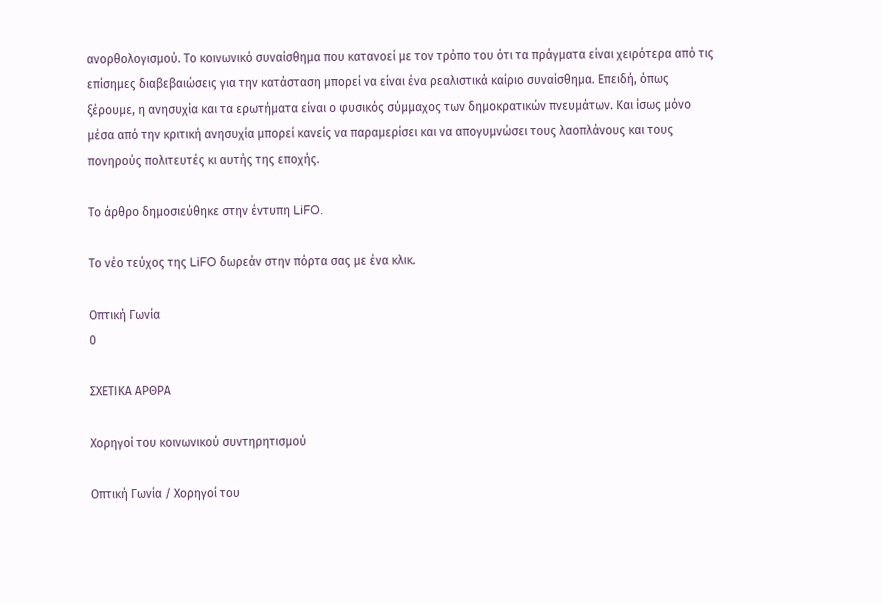ανορθολογισμού. Το κοινωνικό συναίσθημα που κατανοεί με τον τρόπο του ότι τα πράγματα είναι χειρότερα από τις επίσημες διαβεβαιώσεις για την κατάσταση μπορεί να είναι ένα ρεαλιστικά καίριο συναίσθημα. Επειδή, όπως ξέρουμε, η ανησυχία και τα ερωτήματα είναι ο φυσικός σύμμαχος των δημοκρατικών πνευμάτων. Και ίσως μόνο μέσα από την κριτική ανησυχία μπορεί κανείς να παραμερίσει και να απογυμνώσει τους λαοπλάνους και τους πονηρούς πολιτευτές κι αυτής της εποχής.

Το άρθρο δημοσιεύθηκε στην έντυπη LiFO.

Το νέο τεύχος της LiFO δωρεάν στην πόρτα σας με ένα κλικ.

Οπτική Γωνία
0

ΣΧΕΤΙΚΑ ΑΡΘΡΑ

Xορηγοί του κοινωνικού συντηρητισμού

Οπτική Γωνία / Xορηγοί του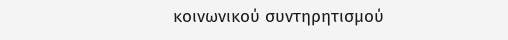κοινωνικού συντηρητισμού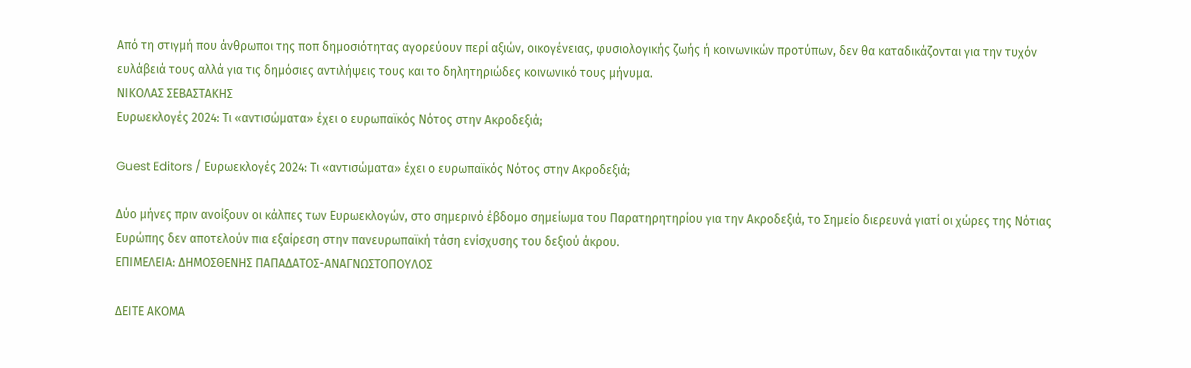Από τη στιγμή που άνθρωποι της ποπ δημοσιότητας αγορεύουν περί αξιών, οικογένειας, φυσιολογικής ζωής ή κοινωνικών προτύπων, δεν θα καταδικάζονται για την τυχόν ευλάβειά τους αλλά για τις δημόσιες αντιλήψεις τους και το δηλητηριώδες κοινωνικό τους μήνυμα.
ΝΙΚΟΛΑΣ ΣΕΒΑΣΤΑΚΗΣ
Ευρωεκλογές 2024: Τι «αντισώματα» έχει ο ευρωπαϊκός Νότος στην Ακροδεξιά;

Guest Editors / Ευρωεκλογές 2024: Τι «αντισώματα» έχει ο ευρωπαϊκός Νότος στην Ακροδεξιά;

Δύο μήνες πριν ανοίξουν οι κάλπες των Ευρωεκλογών, στο σημερινό έβδομο σημείωμα του Παρατηρητηρίου για την Ακροδεξιά, το Σημείο διερευνά γιατί οι χώρες της Νότιας Ευρώπης δεν αποτελούν πια εξαίρεση στην πανευρωπαϊκή τάση ενίσχυσης του δεξιού άκρου.
ΕΠΙΜΕΛΕΙΑ: ΔΗΜΟΣΘΕΝΗΣ ΠΑΠΑΔΑΤΟΣ-ΑΝΑΓΝΩΣΤΟΠΟΥΛΟΣ

ΔΕΙΤΕ ΑΚΟΜΑ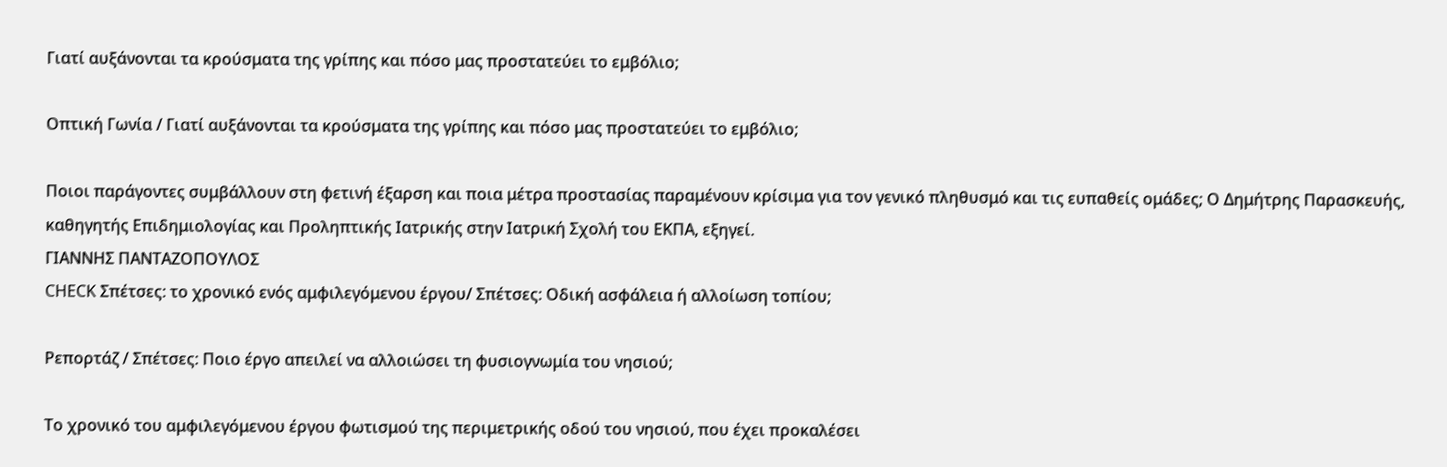Γιατί αυξάνονται τα κρούσματα της γρίπης και πόσο μας προστατεύει το εμβόλιο;

Οπτική Γωνία / Γιατί αυξάνονται τα κρούσματα της γρίπης και πόσο μας προστατεύει το εμβόλιο;

Ποιοι παράγοντες συμβάλλουν στη φετινή έξαρση και ποια μέτρα προστασίας παραμένουν κρίσιμα για τον γενικό πληθυσμό και τις ευπαθείς ομάδες; Ο Δημήτρης Παρασκευής, καθηγητής Επιδημιολογίας και Προληπτικής Ιατρικής στην Ιατρική Σχολή του ΕΚΠΑ, εξηγεί.
ΓΙΑΝΝΗΣ ΠΑΝΤΑΖΟΠΟΥΛΟΣ
CHECK Σπέτσες: το χρονικό ενός αμφιλεγόμενου έργου/ Σπέτσες: Οδική ασφάλεια ή αλλοίωση τοπίου;

Ρεπορτάζ / Σπέτσες: Ποιο έργο απειλεί να αλλοιώσει τη φυσιογνωμία του νησιού;

Το χρονικό του αμφιλεγόμενου έργου φωτισμού της περιμετρικής οδού του νησιού, που έχει προκαλέσει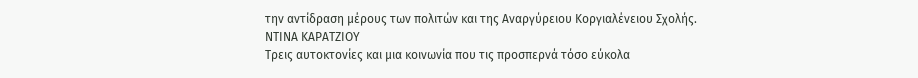την αντίδραση μέρους των πολιτών και της Αναργύρειου Κοργιαλένειου Σχολής.
ΝΤΙΝΑ ΚΑΡΑΤΖΙΟΥ
Τρεις αυτοκτονίες και μια κοινωνία που τις προσπερνά τόσο εύκολα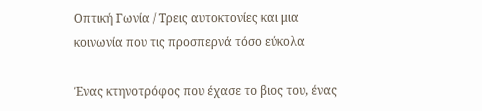Οπτική Γωνία / Τρεις αυτοκτονίες και μια κοινωνία που τις προσπερνά τόσο εύκολα

Ένας κτηνοτρόφος που έχασε το βιος του, ένας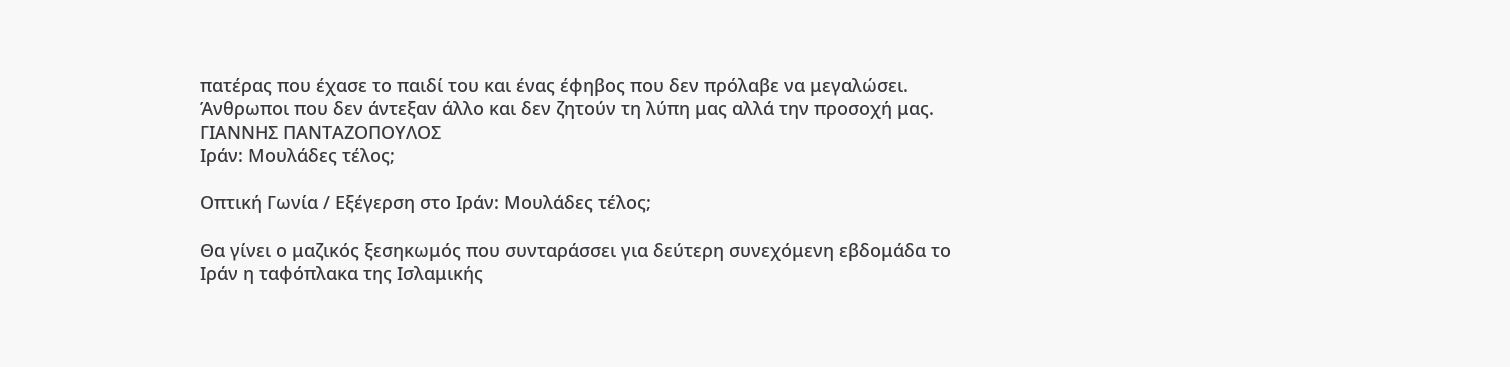πατέρας που έχασε το παιδί του και ένας έφηβος που δεν πρόλαβε να μεγαλώσει. Άνθρωποι που δεν άντεξαν άλλο και δεν ζητούν τη λύπη μας αλλά την προσοχή μας.
ΓΙΑΝΝΗΣ ΠΑΝΤΑΖΟΠΟΥΛΟΣ
Ιράν: Μουλάδες τέλος;

Οπτική Γωνία / Εξέγερση στο Ιράν: Μουλάδες τέλος;

Θα γίνει ο μαζικός ξεσηκωμός που συνταράσσει για δεύτερη συνεχόμενη εβδομάδα το Ιράν η ταφόπλακα της Ισλαμικής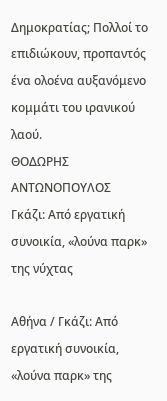Δημοκρατίας; Πολλοί το επιδιώκουν, προπαντός ένα ολοένα αυξανόμενο κομμάτι του ιρανικού λαού.
ΘΟΔΩΡΗΣ ΑΝΤΩΝΟΠΟΥΛΟΣ
Γκάζι: Από εργατική συνοικία, «λούνα παρκ» της νύχτας

Αθήνα / Γκάζι: Από εργατική συνοικία, «λούνα παρκ» της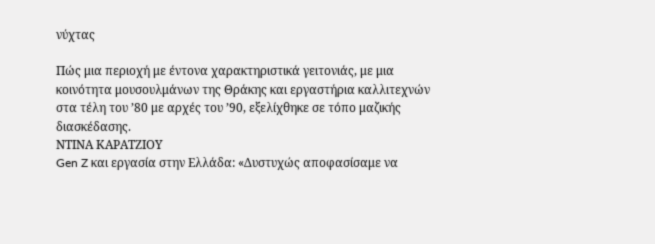νύχτας

Πώς μια περιοχή με έντονα χαρακτηριστικά γειτονιάς, με μια κοινότητα μουσουλμάνων της Θράκης και εργαστήρια καλλιτεχνών στα τέλη του ’80 με αρχές του ’90, εξελίχθηκε σε τόπο μαζικής διασκέδασης.
ΝΤΙΝΑ ΚΑΡΑΤΖΙΟΥ
Gen Z και εργασία στην Ελλάδα: «Δυστυχώς αποφασίσαμε να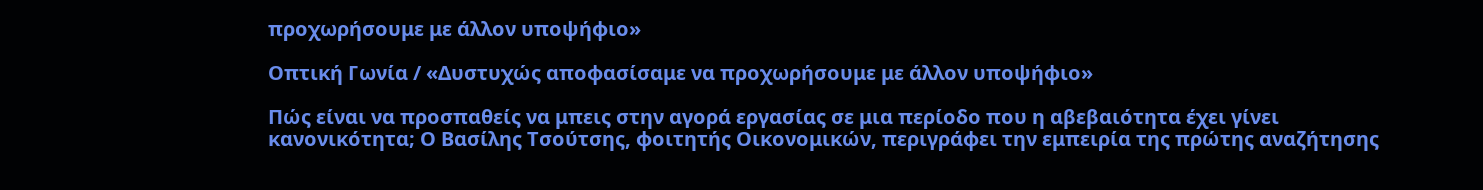προχωρήσουμε με άλλον υποψήφιο»

Οπτική Γωνία / «Δυστυχώς αποφασίσαμε να προχωρήσουμε με άλλον υποψήφιο»

Πώς είναι να προσπαθείς να μπεις στην αγορά εργασίας σε μια περίοδο που η αβεβαιότητα έχει γίνει κανονικότητα; Ο Βασίλης Τσούτσης, φοιτητής Οικονομικών, περιγράφει την εμπειρία της πρώτης αναζήτησης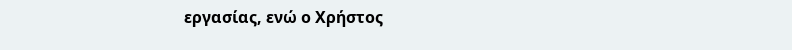εργασίας, ενώ ο Χρήστος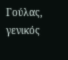Γούλας, γενικός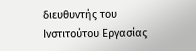διευθυντής του Ινστιτούτου Εργασίας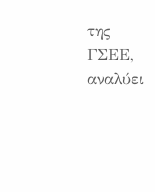της ΓΣΕΕ, αναλύει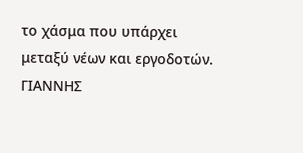το χάσμα που υπάρχει μεταξύ νέων και εργοδοτών.
ΓΙΑΝΝΗΣ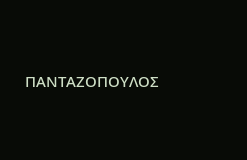ΠΑΝΤΑΖΟΠΟΥΛΟΣ